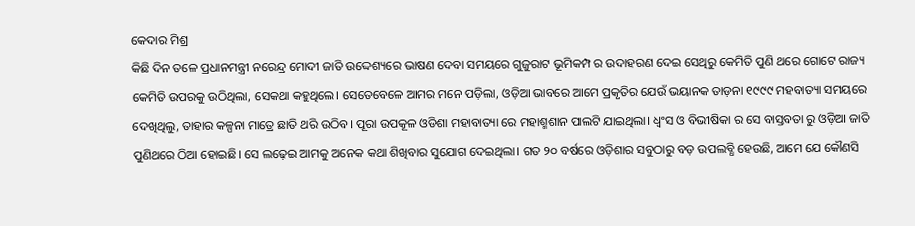କେଦାର ମିଶ୍ର
କିଛି ଦିନ ତଳେ ପ୍ରଧାନମନ୍ତ୍ରୀ ନରେନ୍ଦ୍ର ମୋଦୀ ଜାତି ଉଦ୍ଦେଶ୍ୟରେ ଭାଷଣ ଦେବା ସମୟରେ ଗୁଜୁରାଟ ଭୂମିକମ୍ପ ର ଉଦାହରଣ ଦେଇ ସେଥିରୁ କେମିତି ପୁଣି ଥରେ ଗୋଟେ ରାଜ୍ୟ କେମିତି ଉପରକୁ ଉଠିଥିଲା, ସେକଥା କହୁଥିଲେ। ସେତେବେଳେ ଆମର ମନେ ପଡ଼ିଲା, ଓଡ଼ିଆ ଭାବରେ ଆମେ ପ୍ରକୃତିର ଯେଉଁ ଭୟାନକ ତାଡ଼ନା ୧୯୯୯ ମହବାତ୍ୟା ସମୟରେ ଦେଖିଥିଲୁ, ତାହାର କଳ୍ପନା ମାତ୍ରେ ଛାତି ଥରି ଉଠିବ। ପୂରା ଉପକୂଳ ଓଡିଶା ମହାବାତ୍ୟା ରେ ମହାଶ୍ମଶାନ ପାଲଟି ଯାଇଥିଲା। ଧ୍ବଂସ ଓ ବିଭୀଷିକା ର ସେ ବାସ୍ତବତା ରୁ ଓଡ଼ିଆ ଜାତି ପୁଣିଥରେ ଠିଆ ହୋଇଛି। ସେ ଲଢ଼େଇ ଆମକୁ ଅନେକ କଥା ଶିଖିବାର ସୁଯୋଗ ଦେଇଥିଲା। ଗତ ୨୦ ବର୍ଷରେ ଓଡ଼ିଶାର ସବୁଠାରୁ ବଡ଼ ଉପଲବ୍ଧି ହେଉଛି, ଆମେ ଯେ କୌଣସି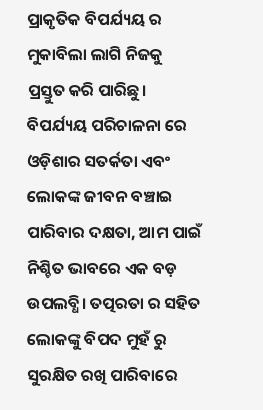ପ୍ରାକୃତିକ ବିପର୍ଯ୍ୟୟ ର ମୁକାବିଲା ଲାଗି ନିଜକୁ ପ୍ରସ୍ତୁତ କରି ପାରିଛୁ।
ବିପର୍ଯ୍ୟୟ ପରିଚାଳନା ରେ ଓଡ଼ିଶାର ସତର୍କତା ଏବଂ ଲୋକଙ୍କ ଜୀବନ ବଞ୍ଚାଇ ପାରିବାର ଦକ୍ଷତା, ଆମ ପାଇଁ ନିଶ୍ଚିତ ଭାବରେ ଏକ ବଡ଼ ଉପଲବ୍ଧି। ତତ୍ପରତା ର ସହିତ ଲୋକଙ୍କୁ ବିପଦ ମୁହଁ ରୁ ସୁରକ୍ଷିତ ରଖି ପାରିବାରେ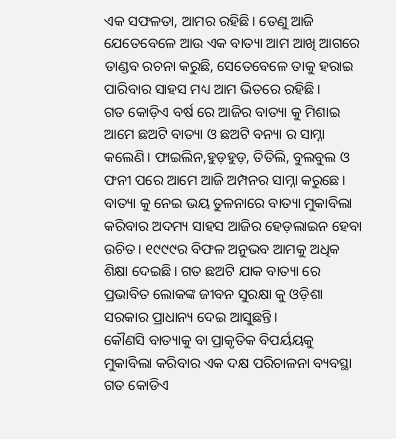ଏକ ସଫଳତା, ଆମର ରହିଛି। ତେଣୁ ଆଜି ଯେତେବେଳେ ଆଉ ଏକ ବାତ୍ୟା ଆମ ଆଖି ଆଗରେ ତାଣ୍ଡବ ରଚନା କରୁଛି, ସେତେବେଳେ ତାକୁ ହରାଇ ପାରିବାର ସାହସ ମଧ୍ୟ ଆମ ଭିତରେ ରହିଛି।
ଗତ କୋଡ଼ିଏ ବର୍ଷ ରେ ଆଜିର ବାତ୍ୟା କୁ ମିଶାଇ ଆମେ ଛଅଟି ବାତ୍ୟା ଓ ଛଅଟି ବନ୍ୟା ର ସାମ୍ନା କଲେଣି। ଫାଇଲିନ,ହୁଡ଼ହୁଡ଼, ତିତିଲି, ବୁଲବୁଲ ଓ ଫନୀ ପରେ ଆମେ ଆଜି ଅମ୍ପନର ସାମ୍ନା କରୁଛେ। ବାତ୍ୟା କୁ ନେଇ ଭୟ ତୁଳନାରେ ବାତ୍ୟା ମୁକାବିଲା କରିବାର ଅଦମ୍ୟ ସାହସ ଆଜିର ହେଡ଼ଲାଇନ ହେବା ଉଚିତ। ୧୯୯୯ର ବିଫଳ ଅନୁଭବ ଆମକୁ ଅଧିକ ଶିକ୍ଷା ଦେଇଛି। ଗତ ଛଅଟି ଯାକ ବାତ୍ୟା ରେ ପ୍ରଭାବିତ ଲୋକଙ୍କ ଜୀବନ ସୁରକ୍ଷା କୁ ଓଡ଼ିଶା ସରକାର ପ୍ରାଧାନ୍ୟ ଦେଇ ଆସୁଛନ୍ତି।
କୌଣସି ବାତ୍ୟାକୁ ବା ପ୍ରାକୃତିକ ବିପର୍ୟୟକୁ ମୁକାବିଲା କରିବାର ଏକ ଦକ୍ଷ ପରିଚାଳନା ବ୍ୟବସ୍ଥା ଗତ କୋଡିଏ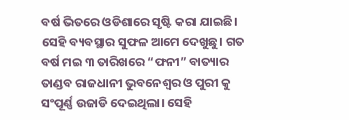ବର୍ଷ ଭିତରେ ଓଡିଶାରେ ସୃଷ୍ଟି କରା ଯାଇଛି। ସେହି ବ୍ୟବସ୍ଥାର ସୁଫଳ ଆମେ ଦେଖୁଛୁ। ଗତ ବର୍ଷ ମଇ ୩ ତାରିଖରେ “ଫନୀ” ବାତ୍ୟାର ତାଣ୍ଡବ ରାଜଧାନୀ ଭୁବନେଶ୍ୱର ଓ ପୁରୀ କୁ ସଂପୂର୍ଣ୍ଣ ଉଜାଡି ଦେଇଥିଲା। ସେହି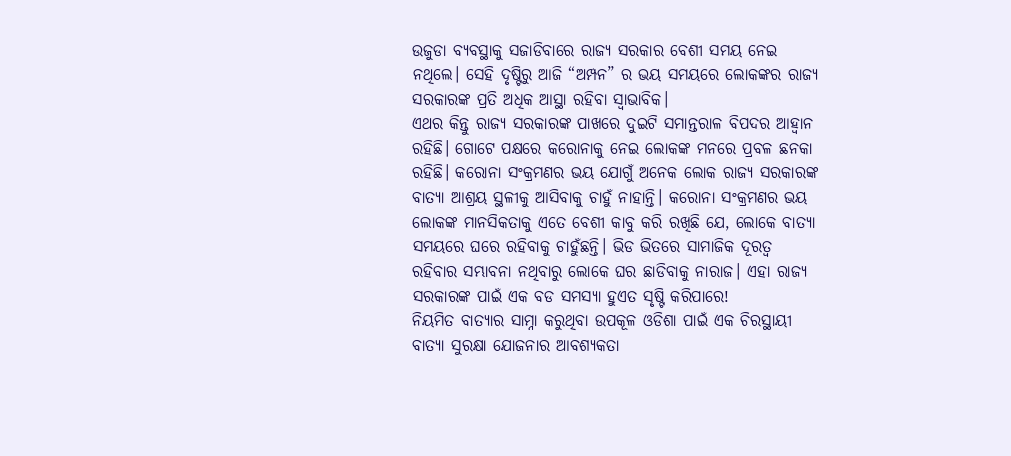ଉଜୁଡା ବ୍ୟବସ୍ଥାକୁ ସଜାଡିବାରେ ରାଜ୍ୟ ସରକାର ବେଶୀ ସମୟ ନେଇ ନଥିଲେ। ସେହି ଦୃଷ୍ଟିରୁ ଆଜି “ଅମ୍ପନ” ର ଭୟ ସମୟରେ ଲୋକଙ୍କର ରାଜ୍ୟ ସରକାରଙ୍କ ପ୍ରତି ଅଧିକ ଆସ୍ଥା ରହିବା ସ୍ଵାଭାବିକ।
ଏଥର କିନ୍ତୁ ରାଜ୍ୟ ସରକାରଙ୍କ ପାଖରେ ଦୁଇଟି ସମାନ୍ତରାଳ ବିପଦର ଆହ୍ଵାନ ରହିଛି। ଗୋଟେ ପକ୍ଷରେ କରୋନାକୁ ନେଇ ଲୋକଙ୍କ ମନରେ ପ୍ରବଳ ଛନକା ରହିଛି। କରୋନା ସଂକ୍ରମଣର ଭୟ ଯୋଗୁଁ ଅନେକ ଲୋକ ରାଜ୍ୟ ସରକାରଙ୍କ ବାତ୍ୟା ଆଶ୍ରୟ ସ୍ଥଳୀକୁ ଆସିବାକୁ ଚାହୁଁ ନାହାନ୍ତି। କରୋନା ସଂକ୍ରମଣର ଭୟ ଲୋକଙ୍କ ମାନସିକତାକୁ ଏତେ ବେଶୀ କାବୁ କରି ରଖିଛି ଯେ, ଲୋକେ ବାତ୍ୟା ସମୟରେ ଘରେ ରହିବାକୁ ଚାହୁଁଛନ୍ତି। ଭିଡ ଭିତରେ ସାମାଜିକ ଦୂରତ୍ଵ ରହିବାର ସମ୍ଭାବନା ନଥିବାରୁ ଲୋକେ ଘର ଛାଡିବାକୁ ନାରାଜ। ଏହା ରାଜ୍ୟ ସରକାରଙ୍କ ପାଇଁ ଏକ ବଡ ସମସ୍ୟା ହୁଏତ ସୃଷ୍ଟି କରିପାରେ!
ନିୟମିତ ବାତ୍ୟାର ସାମ୍ନା କରୁଥିବା ଉପକୂଳ ଓଡିଶା ପାଇଁ ଏକ ଚିରସ୍ଥାୟୀ ବାତ୍ୟା ସୁରକ୍ଷା ଯୋଜନାର ଆବଶ୍ୟକତା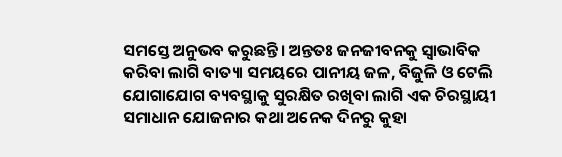ସମସ୍ତେ ଅନୁଭବ କରୁଛନ୍ତି। ଅନ୍ତତଃ ଜନଜୀବନକୁ ସ୍ଵାଭାବିକ କରିବା ଲାଗି ବାତ୍ୟା ସମୟରେ ପାନୀୟ ଜଳ, ବିଜୁଳି ଓ ଟେଲି ଯୋଗାଯୋଗ ବ୍ୟବସ୍ଥାକୁ ସୁରକ୍ଷିତ ରଖିବା ଲାଗି ଏକ ଚିରସ୍ଥାୟୀ ସମାଧାନ ଯୋଜନାର କଥା ଅନେକ ଦିନରୁ କୁହା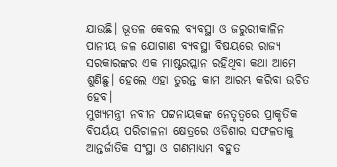ଯାଉଛି। ଭୂତଳ କେବଲ ବ୍ୟବସ୍ଥା ଓ ଜରୁରୀକାଳିନ ପାନୀୟ ଜଳ ଯୋଗାଣ ବ୍ୟବସ୍ଥା ବିଷୟରେ ରାଜ୍ୟ ସରକାରଙ୍କର ଏକ ମାଷ୍ଟରପ୍ଲାନ ରହିଥିବା କଥା ଆମେ ଶୁଣିଛୁ। ହେଲେ ଏହା ତୁରନ୍ତ କାମ ଆରମ୍ଭ କରିବା ଉଚିତ ହେବ।
ମୁଖ୍ୟମନ୍ତ୍ରୀ ନବୀନ ପଟ୍ଟନାୟକଙ୍କ ନେତୃତ୍ବରେ ପ୍ରାକୃତିକ ବିପର୍ୟୟ ପରିଚାଳନା କ୍ଷେତ୍ରରେ ଓଡିଶାର ସଫଳତାକୁ ଆନ୍ତର୍ଜାତିକ ସଂସ୍ଥା ଓ ଗଣମାଧ୍ୟମ ବହୁତ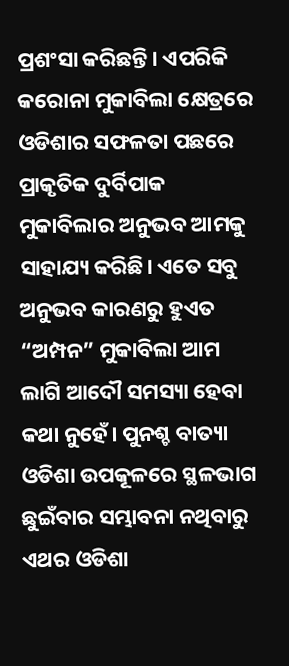ପ୍ରଶଂସା କରିଛନ୍ତି। ଏପରିକି କରୋନା ମୁକାବିଲା କ୍ଷେତ୍ରରେ ଓଡିଶାର ସଫଳତା ପଛରେ ପ୍ରାକୃତିକ ଦୁର୍ବିପାକ ମୁକାବିଲାର ଅନୁଭବ ଆମକୁ ସାହାଯ୍ୟ କରିଛି। ଏତେ ସବୁ ଅନୁଭବ କାରଣରୁ ହୁଏତ “ଅମ୍ପନ” ମୁକାବିଲା ଆମ ଲାଗି ଆଦୌ ସମସ୍ୟା ହେବା କଥା ନୁହେଁ। ପୁନଶ୍ଚ ବାତ୍ୟା ଓଡିଶା ଉପକୂଳରେ ସ୍ଥଳଭାଗ ଛୁଇଁବାର ସମ୍ଭାବନା ନଥିବାରୁ ଏଥର ଓଡିଶା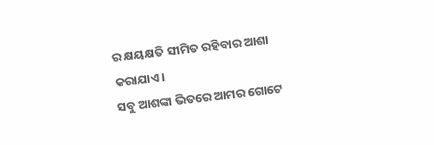ର କ୍ଷୟକ୍ଷତି ସୀମିତ ରହିବାର ଆଶା କରାଯାଏ।
ସବୁ ଆଶଙ୍କା ଭିତରେ ଆମର ଗୋଟେ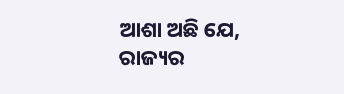ଆଶା ଅଛି ଯେ, ରାଜ୍ୟର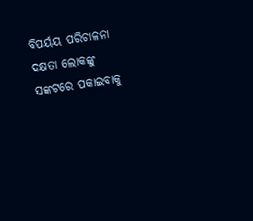ବିପର୍ୟୟ ପରିଚାଳନା ଦକ୍ଷତା ଲୋକଙ୍କୁ ସଙ୍କଟରେ ପକାଇବାକୁ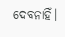ଦେବନାହିଁ।